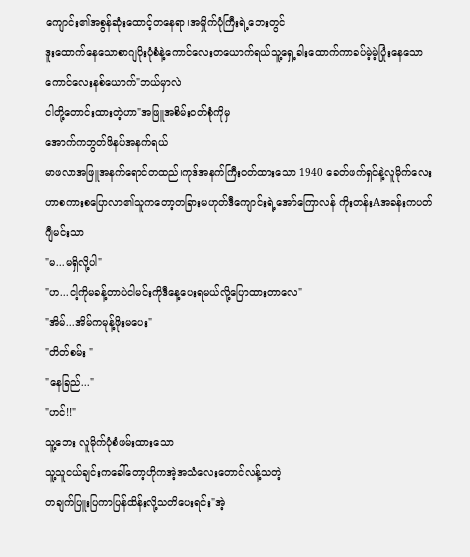ကျောင်း၏အစွန်ဆုံးထောင့်တနေရာ၊အမှိုက်ပုံကြီးရဲ့ဘေးတွင်
ဒူးထောက်နေသောစာဂျပိုးပုံစံနဲ့ကောင်လေးတယောက်ရယ်သူ့ရှေ့ခါးထောက်ကာခပ်မဲ့မဲ့ပြုံးနေသောကောင်လေးနစ်ယောက်"ဘယ်မှာလဲ
ငါတို့တောင်းထားတဲ့ဟာ"အဖြူအစိမ်းဝတ်စုံကိုမှ
အောက်ကဘွတ်ဖိနပ်အနက်ရယ်
မာဖလာအဖြူအနက်ရောင်တထည်၊ကုဒ်အနက်ကြီးဝတ်ထားသော 1940 ခေတ်ဖက်ရှင်နဲ့လူမိုက်လေးဟာစကားစပြောလာ၏သူကတော့တခြားမဟုတ်ဒီကျောင်းရဲ့အော်ကြောလန် ကိုးတန်းAအခန်းကပတ်ဂျီမင်းသာ
"မ...မရှိလို့ပါ"
"ဟ...ငါ့ကိုမခန့်တာပဲငါမင်းကိုဒီနေ့ပေးရမယ်လို့ပြောထားတာလေ"
"အိမ်...အိမ်ကမုန့်ဖိုးမပေး"
"တိတ်စမ်း "
"နေခြည်..."
"ဟင်!!"
သူ့ဘေး လူမိုက်ပုံစံဖမ်းထားသော
သူ့သူငယ်ချင်းကခေါ်တော့ဟိုကအဲ့အသံလေးတောင်လန့်သတဲ့
တချက်ပြူးပြကာပြန်ထိန်းလို့သတိပေးရင်း"အဲ့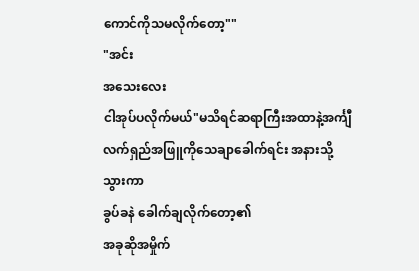ကောင်ကိုသမလိုက်တော့""
"အင်း
အသေးလေး
ငါအုပ်ပလိုက်မယ်"မသိရင်ဆရာကြီးအထာနဲ့အင်္ကျီလက်ရှည်အဖြူကိုသေချာခေါက်ရင်း အနားသို့သွားကာ
ခွပ်ခနဲ ခေါက်ချလိုက်တော့၏
အခုဆိုအမှိုက်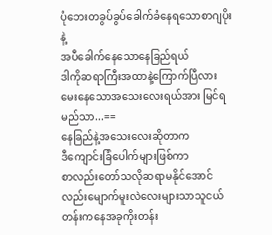ပုံဘေးတခွပ်ခွပ်ခေါက်ခံနေရသောစာဂျပိုးနဲ့
အပီခေါက်နေသောနေခြည်ရယ်
ဒါကိုဆရာကြီးအထာနဲ့ကြောက်ပြီလားမေးနေသောအသေးလေးရယ်အား မြင်ရမည်သာ...==
နေခြည်နဲ့အသေးလေးဆိုတာက
ဒီကျောင်းခြံပေါက်များဖြစ်ကာ
စာလည်းတော်သလိုဆရာမနိုင်အောင်လည်းမျောက်မူးလဲလေးများသာသူငယ်တန်းကနေအခုကိုးတန်း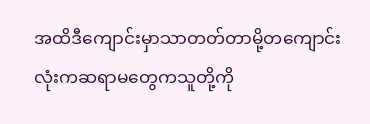အထိဒီကျောင်းမှာသာတတ်တာမို့တကျောင်းလုံးကဆရာမတွေကသူတို့ကို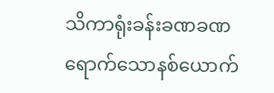သိကာရုံးခန်းခဏခဏရောက်သောနစ်ယောက်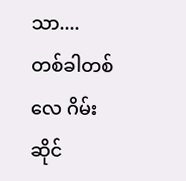သာ....
တစ်ခါတစ်လေ ဂိမ်းဆိုင်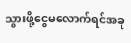သွားဖို့ငွေမလောက်ရင်အခု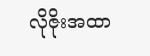လိုဇိုးအထာ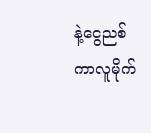နဲ့ငွေညစ်ကာလူမိုက်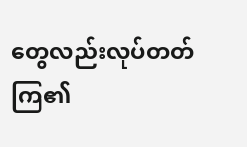တွေလည်းလုပ်တတ်ကြ၏